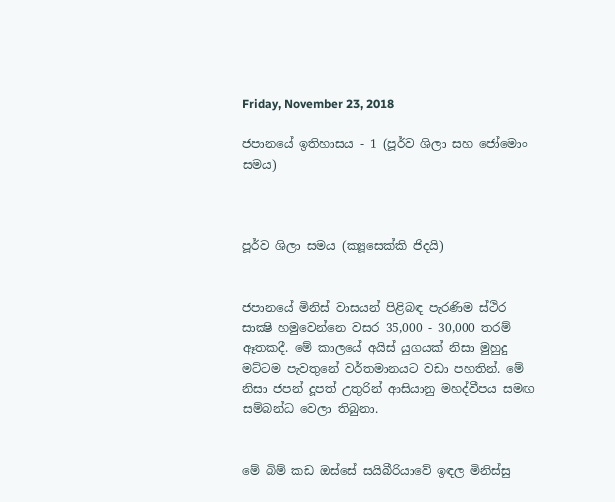Friday, November 23, 2018

ජපානයේ ඉතිහාසය - 1 (පූර්ව ශිලා සහ ජෝමොං සමය)



පූර්ව ශිලා සමය (ක්‍යූසෙක්කි ජිදයි)


ජපානයේ මිනිස් වාසයන් පිළිබඳ පැරණිම ස්ථිර සාක්‍ෂි හමුවෙන්නෙ වසර 35,000 - 30,000 තරම් ඈතකදී. මේ කාලයේ අයිස් යුගයක් නිසා මුහුදු මට්ටම පැවතුනේ වර්තමානයට වඩා පහතින්. මේ නිසා ජපන් දූපත් උතුරින් ආසියානු මහද්වීපය සමඟ සම්බන්ධ වෙලා තිබුනා.


මේ බිම් කඩ ඔස්සේ සයිබීරියාවේ ඉඳල මිනිස්සු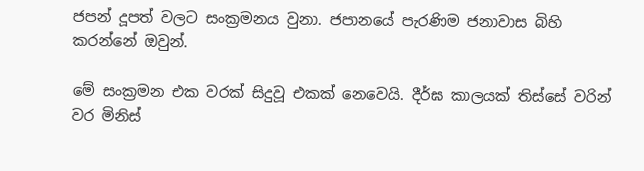ජපන් දූපත් වලට සංක්‍රමනය වුනා. ජපානයේ පැරණිම ජනාවාස බිහි කරන්නේ ඔවුන්.

මේ සංක්‍රමන එක වරක් සිදුවූ එකක් නෙවෙයි. දීර්ඝ කාලයක් තිස්සේ වරින් වර මිනිස්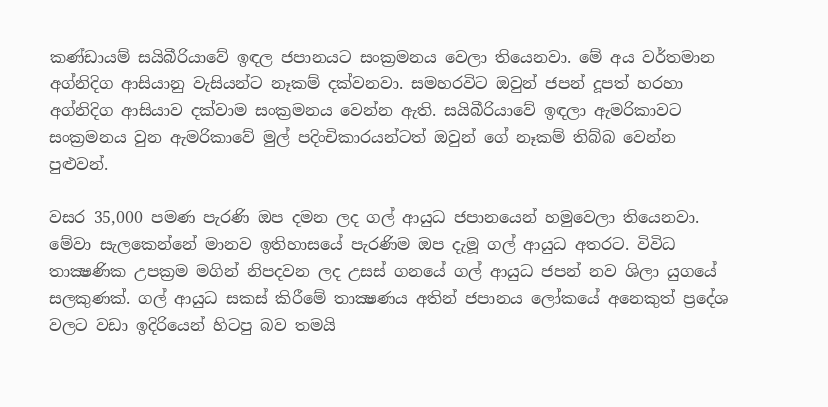කණ්ඩායම් සයිබීරියාවේ ඉඳල ජපානයට සංක්‍රමනය වෙලා තියෙනවා. මේ අය වර්තමාන අග්නිදිග ආසියානු වැසියන්ට නෑකම් දක්වනවා. සමහරවිට ඔවුන් ජපන් දූපත් හරහා අග්නිදිග ආසියාව දක්වාම සංක්‍රමනය වෙන්න ඇති. සයිබීරියාවේ ඉඳලා ඇමරිකාවට සංක්‍රමනය වුන ඇමරිකාවේ මුල් පදිංචිකාරයන්ටත් ඔවුන් ගේ නෑකම් තිබ්බ වෙන්න පුළුවන්.

වසර 35,000 පමණ පැරණි ඔප දමන ලද ගල් ආයුධ ජපානයෙන් හමුවෙලා තියෙනවා. මේවා සැලකෙන්නේ මානව ඉතිහාසයේ පැරණිම ඔප දැමූ ගල් ආයුධ අතරට. විවිධ තාක්‍ෂණික උපක්‍රම මගින් නිපදවන ලද උසස් ගනයේ ගල් ආයුධ ජපන් නව ශිලා යුගයේ සලකුණක්. ගල් ආයුධ සකස් කිරීමේ තාක්‍ෂණය අතින් ජපානය ලෝකයේ අනෙකුත් ප්‍රදේශ වලට වඩා ඉදිරියෙන් හිටපු බව තමයි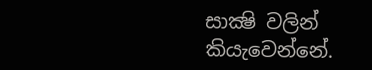සාක්‍ෂි වලින් කියැවෙන්නේ.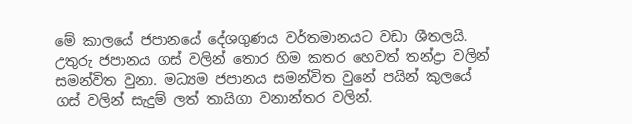මේ කාලයේ ජපානයේ දේශගුණය වර්තමානයට වඩා ශීතලයි. උතුරු ජපානය ගස් වලින් තොර හිම කතර හෙවත් තන්ද්‍රා වලින් සමන්විත වුනා. මධ්‍යම ජපානය සමන්විත වුනේ පයින් කුලයේ ගස් වලින් සැදුම් ලත් තායිගා වනාන්තර වලින්.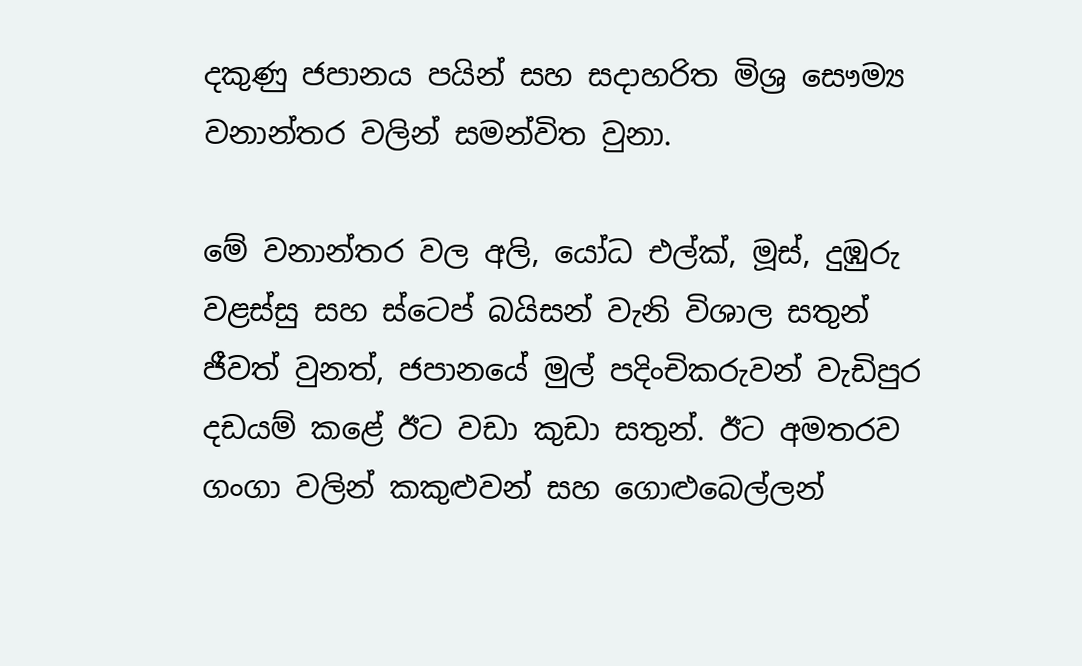දකුණු ජපානය පයින් සහ සදාහරිත මිශ්‍ර සෞම්‍ය වනාන්තර වලින් සමන්විත වුනා.

මේ වනාන්තර වල අලි, යෝධ එල්ක්, මූස්, දුඹුරු වළස්සු සහ ස්ටෙප් බයිසන් වැනි විශාල සතුන් ජීවත් වුනත්, ජපානයේ මුල් පදිංචිකරුවන් වැඩිපුර දඩයම් කළේ ඊට වඩා කුඩා සතුන්. ඊට අමතරව ගංගා වලින් කකුළුවන් සහ ගොළුබෙල්ලන්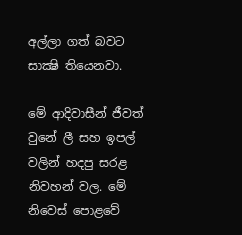අල්ලා ගත් බවට සාක්‍ෂි තියෙනවා.

මේ ආදිවාසීන් ජීවත් වුනේ ලී සහ ඉපල් වලින් හදපු සරළ නිවහන් වල. මේ නිවෙස් පොළවේ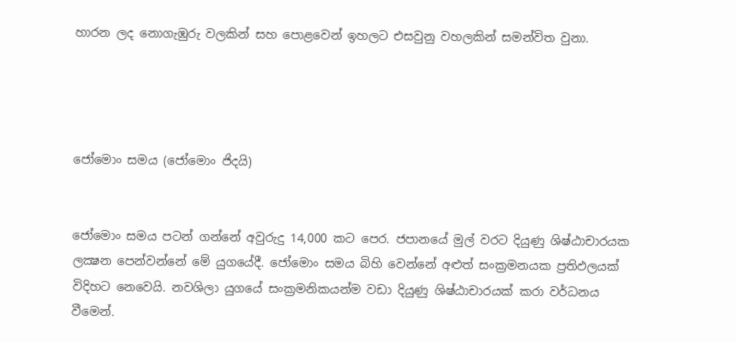හාරන ලද නොගැඹුරු වලකින් සහ පොළවෙන් ඉහලට එසවුනු වහලකින් සමන්විත වුනා.




ජෝමොං සමය (ජෝමොං ජිදයි)


ජෝමොං සමය පටන් ගන්නේ අවුරුදු 14,000 කට පෙර. ජපානයේ මුල් වරට දියුණු ශිෂ්ඨාචාරයක ලක්‍ෂන පෙන්වන්නේ මේ යුගයේදී. ජෝමොං සමය බිහි වෙන්නේ අළුත් සංක්‍රමනයක ප්‍රතිඵලයක් විදිහට නෙවෙයි. නවශිලා යුගයේ සංක්‍රමනිකයන්ම වඩා දියුණු ශිෂ්ඨාචාරයක් කරා වර්ධනය වීමෙන්.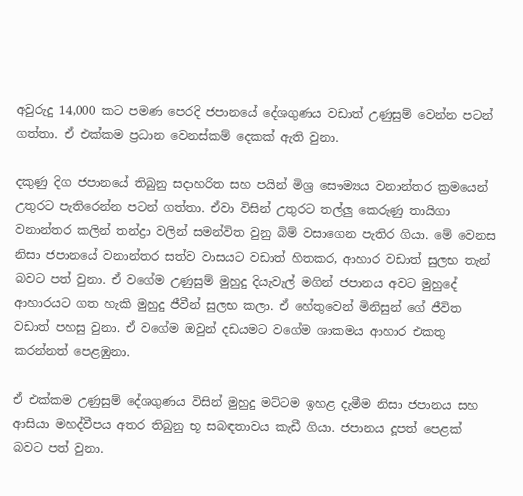අවුරුදු 14,000 කට පමණ පෙරදි ජපානයේ දේශගුණය වඩාත් උණුසුම් වෙන්න පටන් ගත්තා. ඒ එක්කම ප්‍රධාන වෙනස්කම් දෙකක් ඇති වුනා.

දකුණු දිග ජපානයේ තිබුනු සදාහරිත සහ පයින් මිශ්‍ර සෞම්‍යය වනාන්තර ක්‍රමයෙන් උතුරට පැතිරෙන්න පටන් ගත්තා. ඒවා විසින් උතුරට තල්ලු කෙරුණු තායිගා වනාන්තර කලින් තන්ද්‍රා වලින් සමන්විත වුනු බිම් වසාගෙන පැතිර ගියා. මේ වෙනස නිසා ජපානයේ වනාන්‍තර සත්ව වාසයට වඩාත් හිතකර, ආහාර වඩාත් සුලභ තැන් බවට පත් වුනා. ඒ වගේම උණුසුම් මුහුදු දියැවැල් මගින් ජපානය අවට මුහුදේ ආහාරයට ගත හැකි මුහුදු ජීවීන් සුලභ කලා. ඒ හේතුවෙන් මිනිසුන් ගේ ජීවිත වඩාත් පහසු වුනා. ඒ වගේම ඔවුන් දඩයමට වගේම ශාකමය ආහාර එකතු කරන්නත් පෙළඹුනා.

ඒ එක්කම උණුසුම් දේශගුණය විසින් මුහුදු මට්ටම ඉහළ දැමීම නිසා ජපානය සහ ආසියා මහද්වීපය අතර තිබුනු භූ සබඳතාවය කැඩී ගියා. ජපානය දූපත් පෙළක් බවට පත් වුනා.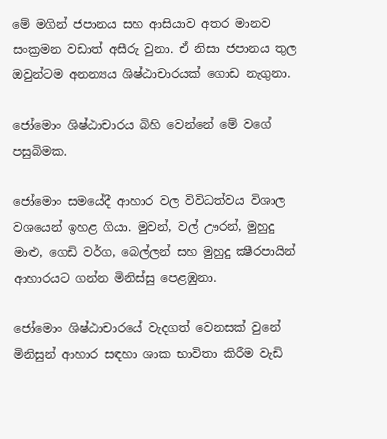මේ මගින් ජපානය සහ ආසියාව අතර මානව සංක්‍රමන වඩාත් අසීරු වුනා. ඒ නිසා ජපානය තුල ඔවුන්ටම අනන්‍යය ශිෂ්‍ඨාචාරයක් ගොඩ නැගුනා.

ජෝමොං ශිෂ්ඨාචාරය බිහි වෙන්නේ මේ වගේ පසුබිමක.

ජෝමොං සමයේදී ආහාර වල විවිධත්වය විශාල වශයෙන් ඉහළ ගියා. මුවන්, වල් ඌරන්, මුහුදු මාළු, ගෙඩි වර්ග, බෙල්ලන් සහ මුහුදු ක්‍ෂීරපායින් ආහාරයට ගන්න මිනිස්සු පෙළඹුනා.

ජෝමොං ශිෂ්ඨාචාරයේ වැදගත් වෙනසක් වුනේ මිනිසුන් ආහාර සඳහා ශාක භාවිතා කිරීම වැඩි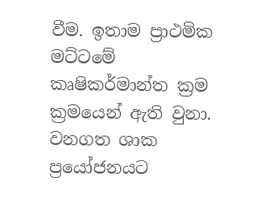වීම. ඉතාම ප්‍රාථමික මට්ටමේ කෘෂිකර්මාන්ත ක්‍රම ක්‍රමයෙන් ඇති වුනා. වනගත ශාක ප්‍රයෝජනයට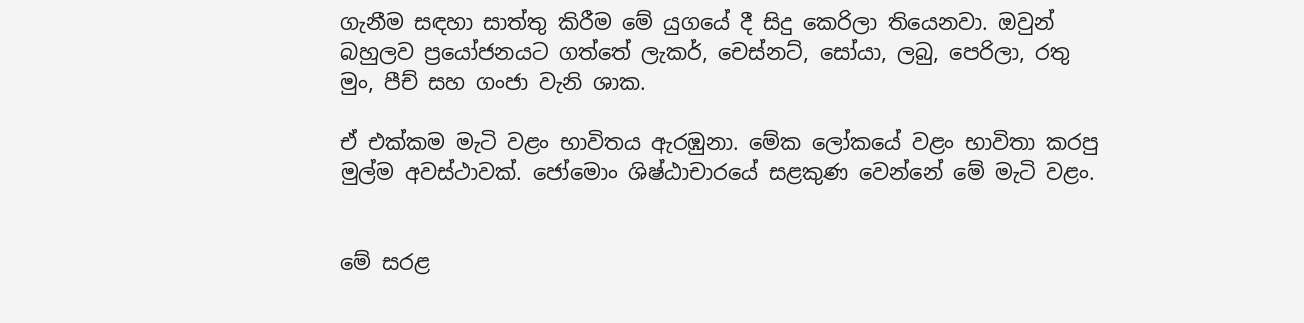ගැනීම සඳහා සාත්තු කිරීම මේ යුගයේ දී සිදු කෙරිලා තියෙනවා. ඔවුන් බහුලව ප්‍රයෝජනයට ගත්තේ ලැකර්, චෙස්නට්, සෝයා, ලබු, පෙරිලා, රතු මුං, පීච් සහ ගංජා වැනි ශාක.

ඒ එක්කම මැටි වළං භාවිතය ඇරඹුනා. මේක ලෝකයේ වළං භාවිතා කරපු මුල්ම අවස්ථාවක්. ජෝමොං ශිෂ්ඨාචාරයේ සළකුණ වෙන්නේ මේ මැටි වළං.


මේ සරළ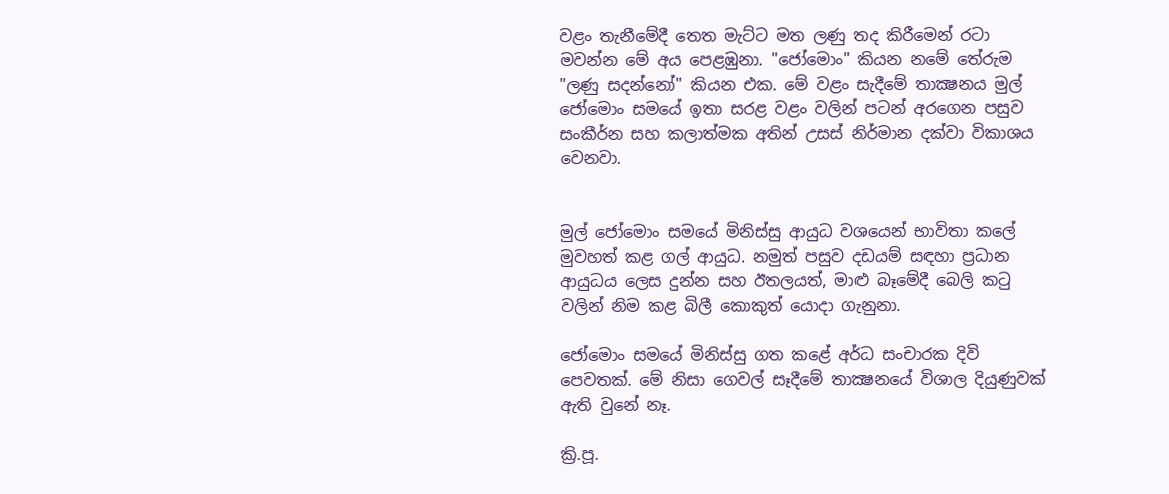වළං තැනීමේදී තෙත මැට්ට මත ලණු තද කිරීමෙන් රටා මවන්න මේ අය පෙළඹුනා. "ජෝමොං" කියන නමේ තේරුම "ලණු සදන්නෝ" කියන එක. මේ වළං සැදීමේ තාක්‍ෂනය මුල් ජෝමොං සමයේ ඉතා සරළ වළං වලින් පටන් අරගෙන පසුව සංකීර්න සහ කලාත්මක අතින් උසස් නිර්මාන දක්වා විකාශය වෙනවා.


මුල් ජෝමොං සමයේ මිනිස්සු ආයුධ වශයෙන් භාවිතා කලේ මුවහත් කළ ගල් ආයුධ. නමුත් පසුව දඩයම් සඳහා ප්‍රධාන ආයුධය ලෙස දුන්න සහ ඊතලයත්, මාළු බෑමේදී බෙලි කටු වලින් නිම කළ බිලී කොකුත් යොදා ගැනුනා.

ජෝමොං සමයේ මිනිස්සු ගත කළේ අර්ධ සංචාරක දිවි පෙවතක්. මේ නිසා ගෙවල් සෑදීමේ තාක්‍ෂනයේ විශාල දියුණුවක් ඇති වුනේ නෑ.

ක්‍රි.පූ.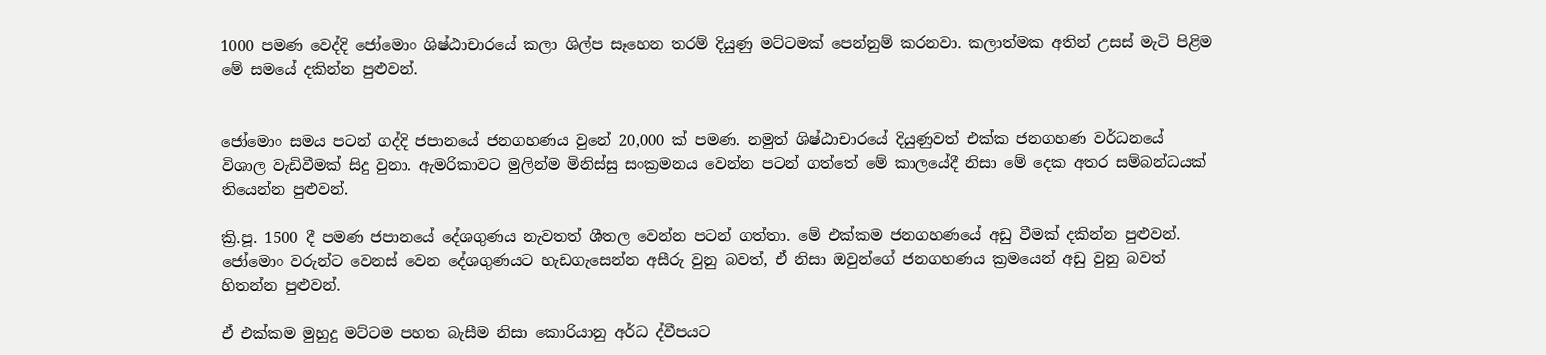1000 පමණ වෙද්දි ජෝමොං ශිෂ්ඨාචාරයේ කලා ශිල්ප සෑහෙන තරම් දියුණු මට්ටමක් පෙන්නුම් කරනවා. කලාත්මක අතින් උසස් මැටි පිළිම මේ සමයේ දකින්න පුළුවන්.


ජෝමොං සමය පටන් ගද්දි ජපානයේ ජනගහණය වුනේ 20,000 ක් පමණ. නමුත් ශිෂ්ඨාචාරයේ දියුණුවත් එක්ක ජනගහණ වර්ධනයේ විශාල වැඩිවීමක් සිදු වුනා. ඇමරිකාවට මුලින්ම මිනිස්සු සංක්‍රමනය වෙන්න පටන් ගත්තේ මේ කාලයේදී නිසා මේ දෙක අතර සම්බන්ධයක් තියෙන්න පුළුවන්.

ක්‍රි.පූ. 1500 දී පමණ ජපානයේ දේශගුණය නැවතත් ශීතල වෙන්න පටන් ගත්තා. මේ එක්කම ජනගහණයේ අඩු වීමක් දකින්න පුළුවන්. ජෝමොං වරුන්ට වෙනස් වෙන දේශගුණයට හැඩගැසෙන්න අසීරු වුනු බවත්, ඒ නිසා ඔවුන්ගේ ජනගහණය ක්‍රමයෙන් අඩු වුනු බවත් හිතන්න පුළුවන්.

ඒ එක්කම මුහුදු මට්ටම පහත බැසීම නිසා කොරියානු අර්ධ ද්වීපයට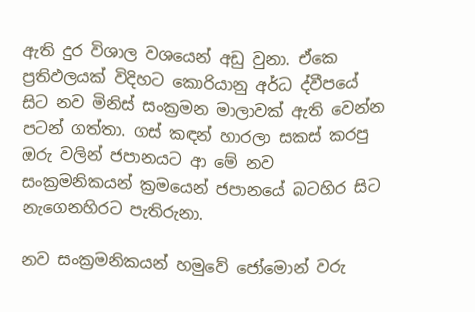ඇති දුර විශාල වශයෙන් අඩු වුනා. ඒකෙ ප්‍රතිඵලයක් විදිහට කොරියානු අර්ධ ද්වීපයේ සිට නව මිනිස් සංක්‍රමන මාලාවක් ඇති වෙන්න පටන් ගත්තා. ගස් කඳන් හාරලා සකස් කරපු ඔරු වලින් ජපානයට ආ මේ නව සංක්‍රමනිකයන් ක්‍රමයෙන් ජපානයේ බටහිර සිට නැගෙනහිරට පැතිරුනා.

නව සංක්‍රමනිකයන් හමුවේ ජෝමොන් වරු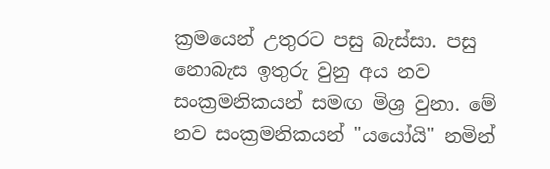ක්‍රමයෙන් උතුරට පසු බැස්සා. පසු නොබැස ඉතුරු වුනු අය නව සංක්‍රමනිකයන් සමඟ මිශ්‍ර වුනා. මේ නව සංක්‍රමනිකයන් "යයෝයි" නමින්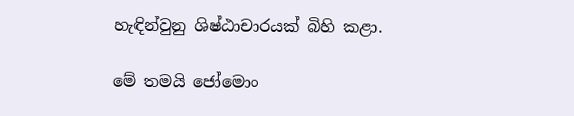හැඳින්වුනු ශිෂ්ඨාචාරයක් බිහි කළා.

මේ තමයි ජෝමොං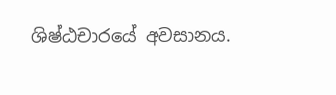ශිෂ්ඨචාරයේ අවසානය.